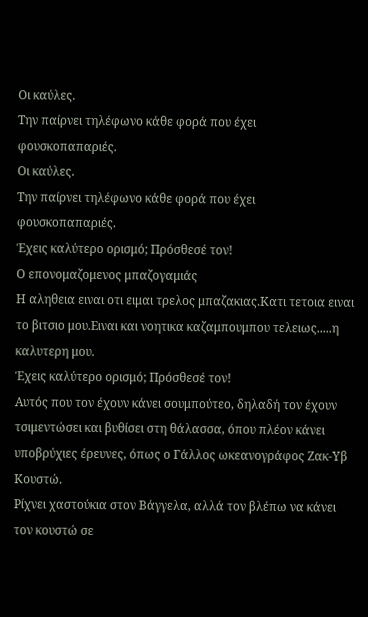Οι καύλες.
Την παίρνει τηλέφωνο κάθε φορά που έχει φουσκοπαπαριές.
Οι καύλες.
Την παίρνει τηλέφωνο κάθε φορά που έχει φουσκοπαπαριές.
Έχεις καλύτερο ορισμό; Πρόσθεσέ τον!
Ο επονομαζομενος μπαζογαμιάς
Η αληθεια ειναι οτι ειμαι τρελος μπαζακιας.Κατι τετοια ειναι το βιτσιο μου.Ειναι και νοητικα καζαμπουμπου τελειως.....η καλυτερη μου.
Έχεις καλύτερο ορισμό; Πρόσθεσέ τον!
Αυτός που τον έχουν κάνει σουμπούτεο, δηλαδή τον έχουν τσιμεντώσει και βυθίσει στη θάλασσα, όπου πλέον κάνει υποβρύχιες έρευνες, όπως ο Γάλλος ωκεανογράφος Ζακ-Υβ Κουστώ.
Ρίχνει χαστούκια στον Βάγγελα, αλλά τον βλέπω να κάνει τον κουστώ σε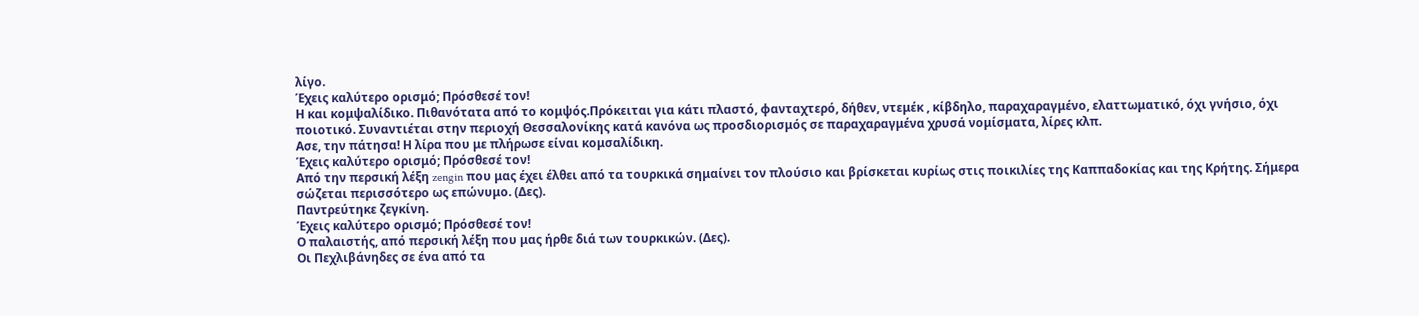λίγο.
Έχεις καλύτερο ορισμό; Πρόσθεσέ τον!
Η και κομψαλίδικο. Πιθανότατα από το κομψός.Πρόκειται για κάτι πλαστό, φανταχτερό, δήθεν, ντεμέκ , κίβδηλο, παραχαραγμένο, ελαττωματικό, όχι γνήσιο, όχι ποιοτικό. Συναντιέται στην περιοχή Θεσσαλονίκης κατά κανόνα ως προσδιορισμός σε παραχαραγμένα χρυσά νομίσματα, λίρες κλπ.
Ασε, την πάτησα! Η λίρα που με πλήρωσε είναι κομσαλίδικη.
Έχεις καλύτερο ορισμό; Πρόσθεσέ τον!
Από την περσική λέξη zengin που μας έχει έλθει από τα τουρκικά σημαίνει τον πλούσιο και βρίσκεται κυρίως στις ποικιλίες της Καππαδοκίας και της Κρήτης. Σήμερα σώζεται περισσότερο ως επώνυμο. (Δες).
Παντρεύτηκε ζεγκίνη.
Έχεις καλύτερο ορισμό; Πρόσθεσέ τον!
Ο παλαιστής, από περσική λέξη που μας ήρθε διά των τουρκικών. (Δες).
Οι Πεχλιβάνηδες σε ένα από τα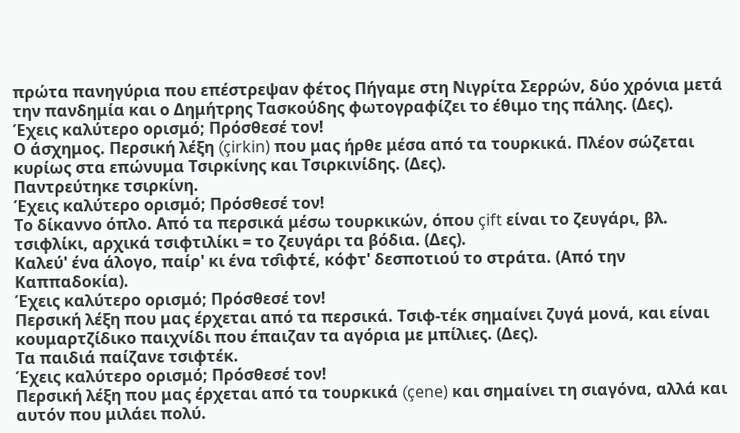πρώτα πανηγύρια που επέστρεψαν φέτος Πήγαμε στη Νιγρίτα Σερρών, δύο χρόνια μετά την πανδημία και ο Δημήτρης Τασκούδης φωτογραφίζει το έθιμο της πάλης. (Δες).
Έχεις καλύτερο ορισμό; Πρόσθεσέ τον!
Ο άσχημος. Περσική λέξη (çirkin) που μας ήρθε μέσα από τα τουρκικά. Πλέον σώζεται κυρίως στα επώνυμα Τσιρκίνης και Τσιρκινίδης. (Δες).
Παντρεύτηκε τσιρκίνη.
Έχεις καλύτερο ορισμό; Πρόσθεσέ τον!
Το δίκαννο όπλο. Από τα περσικά μέσω τουρκικών, όπου çift είναι το ζευγάρι, βλ. τσιφλίκι, αρχικά τσιφτιλίκι = το ζευγάρι τα βόδια. (Δες).
Καλεύ' ένα άλογο, παίρ' κι ένα τσ̑ιφτέ, κόφτ' δεσποτιού το στράτα. (Από την Καππαδοκία).
Έχεις καλύτερο ορισμό; Πρόσθεσέ τον!
Περσική λέξη που μας έρχεται από τα περσικά. Τσιφ-τέκ σημαίνει ζυγά μονά, και είναι κουμαρτζίδικο παιχνίδι που έπαιζαν τα αγόρια με μπίλιες. (Δες).
Τα παιδιά παίζανε τσιφτέκ.
Έχεις καλύτερο ορισμό; Πρόσθεσέ τον!
Περσική λέξη που μας έρχεται από τα τουρκικά (çene) και σημαίνει τη σιαγόνα, αλλά και αυτόν που μιλάει πολύ.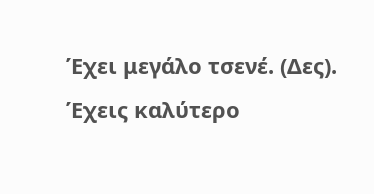Έχει μεγάλο τσενέ. (Δες).
Έχεις καλύτερο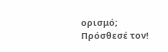ορισμό; Πρόσθεσέ τον!